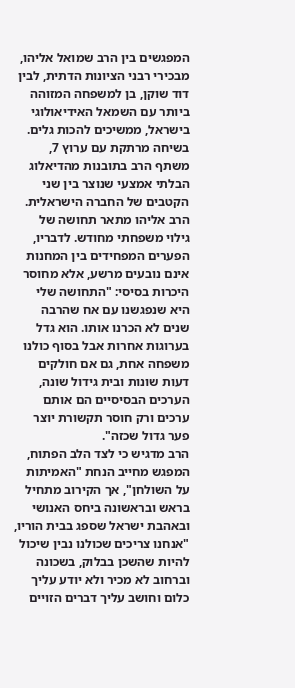המפגשים בין הרב שמואל אליהו, מבכירי רבני הציונות הדתית, לבין דוד שוקן, בן למשפחה המזוהה ביותר עם השמאל האידיאולוגי בישראל, ממשיכים להכות גלים.
בשיחה מרתקת עם ערוץ 7, משתף הרב בתובנות מהדיאלוג הבלתי אמצעי שנוצר בין שני הקטבים של החברה הישראלית.
הרב אליהו מתאר תחושה של גילוי משפחתי מחודש. לדבריו, הפערים המפחידים בין המחנות אינם נובעים מרשע, אלא מחוסר היכרות בסיסי: "התחושה שלי היא שנפגשנו עם אח שהרבה שנים לא הכרנו אותו. הוא גדל בערוגות אחרות אבל בסוף כולנו משפחה אחת, גם אם חולקים דעות שונות ובית גידול שונה, הערכים הבסיסיים הם אותם ערכים ורק חוסר תקשורת יוצר פער גדול שכזה".
הרב מדגיש כי לצד הלב הפתוח, המפגש מחייב הנחת "האמיתות על השולחן", אך הקירוב מתחיל בראש ובראשונה ביחס האנושי ובאהבת ישראל שספג בבית הוריו, "אנחנו צריכים שכולנו נבין שיכול להיות שהשכן בבלוק, בשכונה וברחוב לא מכיר ולא יודע עליך כלום וחושב עליך דברים הזויים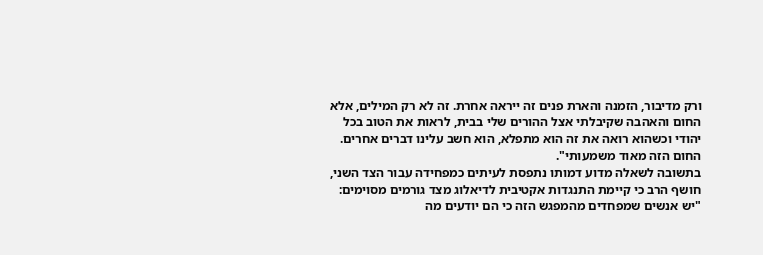ורק מדיבור, הזמנה והארת פנים זה ייראה אחרת. זה לא רק המילים, אלא החום והאהבה שקיבלתי אצל ההורים שלי בבית, לראות את הטוב בכל יהודי וכשהוא רואה את זה הוא מתפלא, הוא חשב עלינו דברים אחרים. החום הזה מאוד משמעותי".
בתשובה לשאלה מדוע דמותו נתפסת לעיתים כמפחידה עבור הצד השני, חושף הרב כי קיימת התנגדות אקטיבית לדיאלוג מצד גורמים מסוימים: "יש אנשים שמפחדים מהמפגש הזה כי הם יודעים מה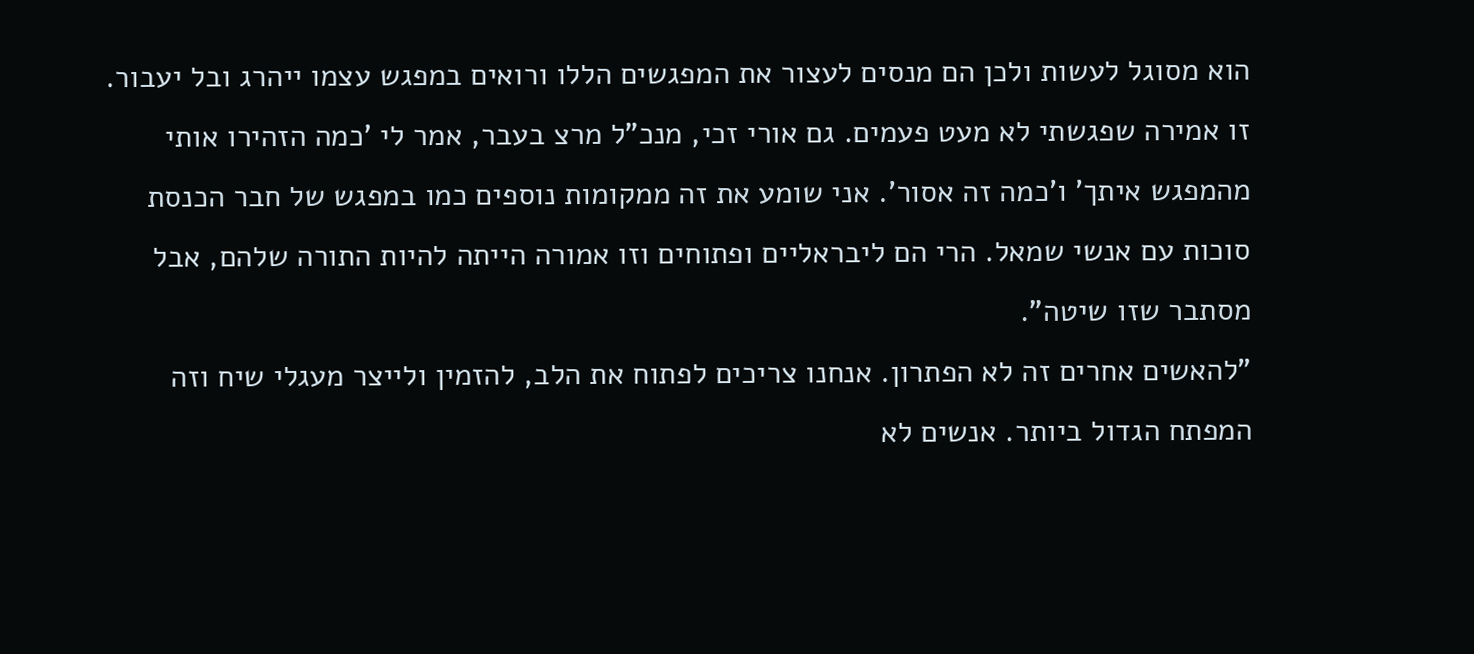הוא מסוגל לעשות ולכן הם מנסים לעצור את המפגשים הללו ורואים במפגש עצמו ייהרג ובל יעבור. זו אמירה שפגשתי לא מעט פעמים. גם אורי זכי, מנכ"ל מרצ בעבר, אמר לי 'כמה הזהירו אותי מהמפגש איתך' ו'כמה זה אסור'. אני שומע את זה ממקומות נוספים כמו במפגש של חבר הכנסת סוכות עם אנשי שמאל. הרי הם ליבראליים ופתוחים וזו אמורה הייתה להיות התורה שלהם, אבל מסתבר שזו שיטה".
"להאשים אחרים זה לא הפתרון. אנחנו צריכים לפתוח את הלב, להזמין ולייצר מעגלי שיח וזה המפתח הגדול ביותר. אנשים לא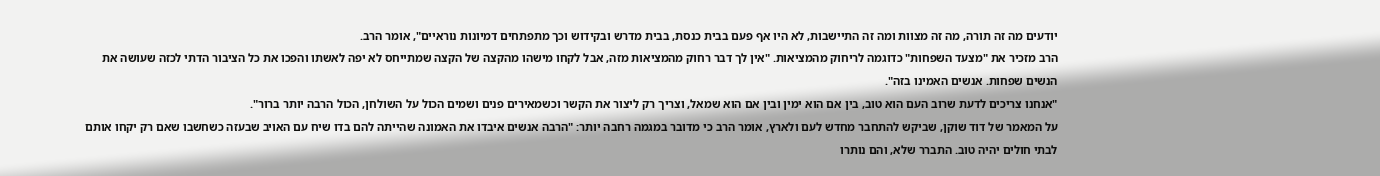יודעים מה זה תורה, מה זה מצוות ומה זה התיישבות, לא היו אף פעם בבית כנסת, בבית מדרש ובקידוש וכך מתפתחים דמיונות נוראיים", אומר הרב.
הרב מזכיר את "מצעד השפחות" כדוגמה לריחוק מהמציאות. "אין לך דבר רחוק מהמציאות מזה, אבל לקחו מישהו מהקצה של הקצה שמתייחס לא יפה לאשתו והפכו את כל הציבור הדתי לכזה שעושה את הנשים שפחות. אנשים האמינו בזה".
"אנחנו צריכים לדעת שרוב העם הוא טוב, בין אם הוא ימין ובין אם הוא שמאל, וצריך רק ליצור את הקשר וכשמאירים פנים ושמים הכול על השולחן, הכול הרבה יותר ברור".
על המאמר של דוד שוקן, שביקש להתחבר מחדש לעם ולארץ, אומר הרב כי מדובר במגמה רחבה יותר: "הרבה אנשים איבדו את האמונה שהייתה להם בדו שיח עם האויב שבעזה כשחשבו שאם רק יקחו אותם לבתי חולים יהיה טוב. התברר שלא, והם נותרו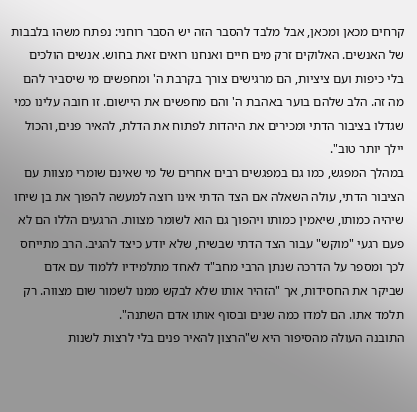קרחים מכאן ומכאן, אבל מלבד להסבר הזה יש הסבר רוחני: נפתח משהו בלבבות של האנשים. האלוקים זרק מים חיים ואנחנו רואים זאת בחוש. אנשים הולכים בלי כיפות ועם ציציות, הם מרגישים צורך בקרבת ה' ומחפשים מי שיסביר להם מה זה. הלב שלהם בוער באהבת ה' והם מחפשים את היישום. זו חובה עלינו כמי שגדלו בציבור הדתי ומכירים את היהדות לפתוח את הדלת, להאיר פנים, והכול יילך יותר טוב".
במהלך המפגש, כמו גם במפגשים רבים אחרים של מי שאינם שומרי מצוות עם הציבור הדתי, עולה השאלה אם הצד הדתי אינו רוצה למעשה להפוך את בן שיחו שיהיה כמותו, שיאמין כמותו ויהפוך גם הוא לשומר מצוות. הרגעים הללו הם לא פעם רגעי "מוקש" עבור הצד הדתי שבשיח, שלא יודע כיצד להגיב. הרב מתייחס לכך ומספר על הדרכה שנתן הרבי מחב"ד לאחד מתלמידיו ללמוד עם אדם שביקר את החסידות, אך "הזהיר אותו שלא לבקש ממנו לשמור שום מצווה. רק תלמד אתו. הם למדו כמה שנים ובסוף אותו אדם השתנה".
התובנה העולה מהסיפור היא ש"הרצון להאיר פנים בלי לרצות לשנות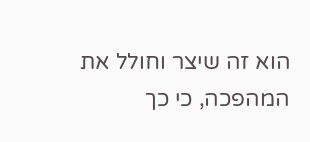הוא זה שיצר וחולל את המהפכה, כי כך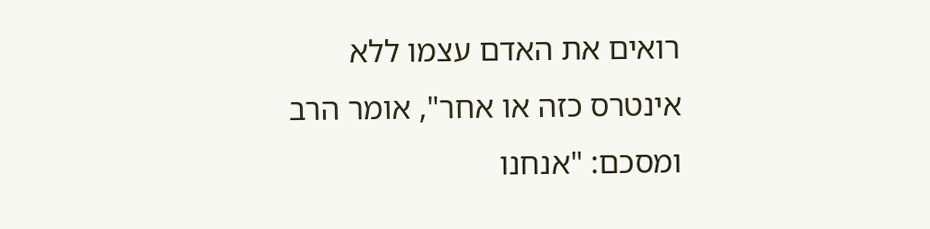רואים את האדם עצמו ללא אינטרס כזה או אחר", אומר הרב ומסכם: "אנחנו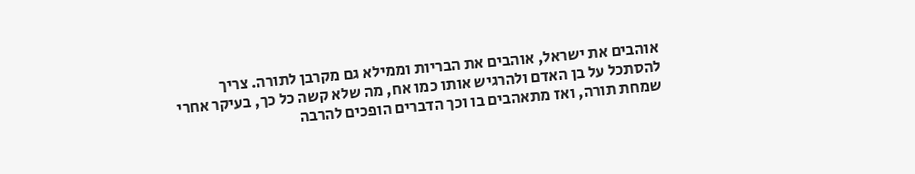אוהבים את ישראל, אוהבים את הבריות וממילא גם מקרבן לתורה. צריך להסתכל על בן האדם ולהרגיש אותו כמו אח, מה שלא קשה כל כך, בעיקר אחרי שמחת תורה, ואז מתאהבים בו וכך הדברים הופכים להרבה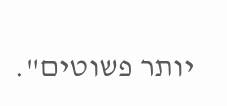יותר פשוטים".